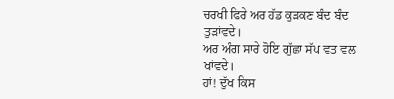ਚਰਖੀ ਫਿਰੇ ਅਰ ਹੱਡ ਕੁੜਕਣ ਬੰਦ ਬੰਦ ਤੁੜਾਂਵਦੇ।
ਅਰ ਅੰਗ ਸਾਰੇ ਹੋਇ ਗੁੱਛਾ ਸੱਪ ਵਤ ਵਲ ਖਾਂਵਦੇ।
ਹਾਂ! ਦੁੱਖ ਕਿਸ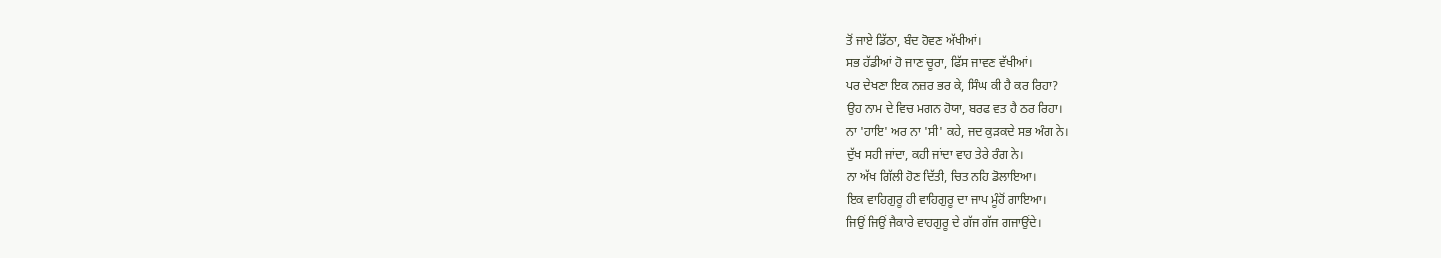ਤੋਂ ਜਾਏ ਡਿੱਠਾ, ਬੰਦ ਹੋਵਣ ਅੱਖੀਆਂ।
ਸਭ ਹੱਡੀਆਂ ਹੋ ਜਾਣ ਚੂਰਾ, ਫਿੱਸ ਜਾਵਣ ਵੱਖੀਆਂ।
ਪਰ ਦੇਖਣਾ ਇਕ ਨਜ਼ਰ ਭਰ ਕੇ, ਸਿੰਘ ਕੀ ਹੈ ਕਰ ਰਿਹਾ?
ਉਹ ਨਾਮ ਦੇ ਵਿਚ ਮਗਨ ਹੋਯਾ, ਬਰਫ ਵਤ ਹੈ ਠਰ ਰਿਹਾ।
ਨਾ 'ਹਾਇ' ਅਰ ਨਾ 'ਸੀ' ਕਹੇ, ਜਦ ਕੁੜਕਦੇ ਸਭ ਅੰਗ ਨੇ।
ਦੁੱਖ ਸਹੀ ਜਾਂਦਾ, ਕਹੀ ਜਾਂਦਾ ਵਾਹ ਤੇਰੇ ਰੰਗ ਨੇ।
ਨਾ ਅੱਖ ਗਿੱਲੀ ਹੋਣ ਦਿੱਤੀ, ਚਿਤ ਨਹਿ ਡੋਲਾਇਆ।
ਇਕ ਵਾਹਿਗੁਰੂ ਹੀ ਵਾਹਿਗੁਰੂ ਦਾ ਜਾਪ ਮੂੰਹੋਂ ਗਾਇਆ।
ਜਿਉਂ ਜਿਉਂ ਜੈਕਾਰੇ ਵਾਹਗੁਰੂ ਦੇ ਗੱਜ ਗੱਜ ਗਜਾਉਂਦੇ।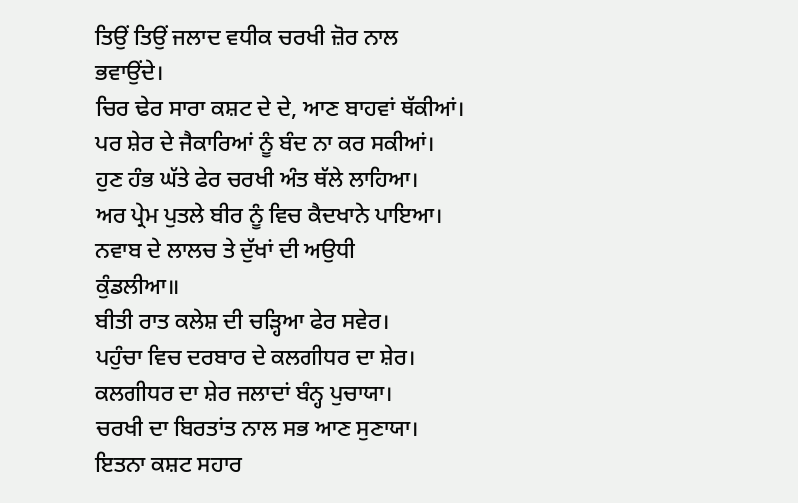ਤਿਉਂ ਤਿਉਂ ਜਲਾਦ ਵਧੀਕ ਚਰਖੀ ਜ਼ੋਰ ਨਾਲ ਭਵਾਉਂਦੇ।
ਚਿਰ ਢੇਰ ਸਾਰਾ ਕਸ਼ਟ ਦੇ ਦੇ, ਆਣ ਬਾਹਵਾਂ ਥੱਕੀਆਂ।
ਪਰ ਸ਼ੇਰ ਦੇ ਜੈਕਾਰਿਆਂ ਨੂੰ ਬੰਦ ਨਾ ਕਰ ਸਕੀਆਂ।
ਹੁਣ ਹੰਭ ਘੱਤੇ ਫੇਰ ਚਰਖੀ ਅੰਤ ਥੱਲੇ ਲਾਹਿਆ।
ਅਰ ਪ੍ਰੇਮ ਪੁਤਲੇ ਬੀਰ ਨੂੰ ਵਿਚ ਕੈਦਖਾਨੇ ਪਾਇਆ।
ਨਵਾਬ ਦੇ ਲਾਲਚ ਤੇ ਦੁੱਖਾਂ ਦੀ ਅਉਧੀ
ਕੁੰਡਲੀਆ॥
ਬੀਤੀ ਰਾਤ ਕਲੇਸ਼ ਦੀ ਚੜ੍ਹਿਆ ਫੇਰ ਸਵੇਰ।
ਪਹੁੰਚਾ ਵਿਚ ਦਰਬਾਰ ਦੇ ਕਲਗੀਧਰ ਦਾ ਸ਼ੇਰ।
ਕਲਗੀਧਰ ਦਾ ਸ਼ੇਰ ਜਲਾਦਾਂ ਬੰਨ੍ਹ ਪੁਚਾਯਾ।
ਚਰਖੀ ਦਾ ਬਿਰਤਾਂਤ ਨਾਲ ਸਭ ਆਣ ਸੁਣਾਯਾ।
ਇਤਨਾ ਕਸ਼ਟ ਸਹਾਰ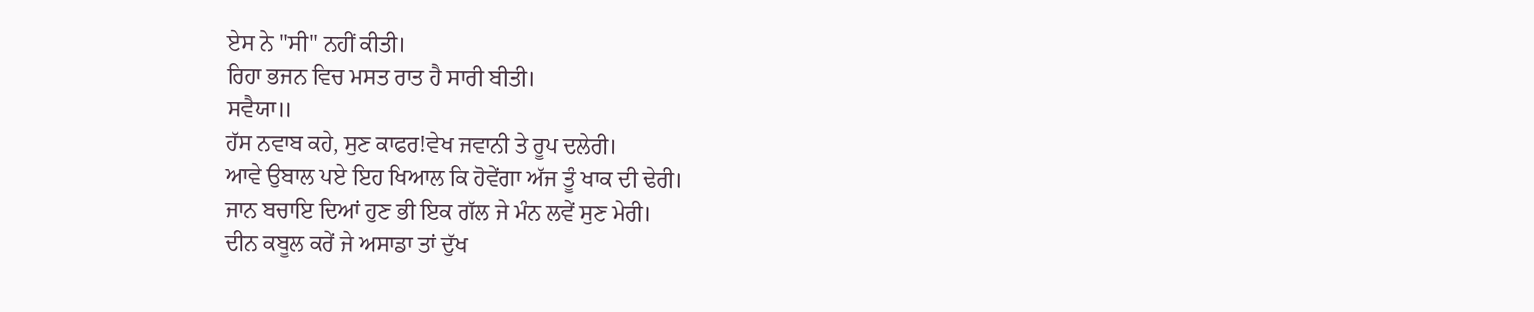ਏਸ ਨੇ "ਸੀ" ਨਹੀਂ ਕੀਤੀ।
ਰਿਹਾ ਭਜਨ ਵਿਚ ਮਸਤ ਰਾਤ ਹੈ ਸਾਰੀ ਬੀਤੀ।
ਸਵੈਯਾ॥
ਹੱਸ ਨਵਾਬ ਕਹੇ, ਸੁਣ ਕਾਫਰ!ਵੇਖ ਜਵਾਨੀ ਤੇ ਰੂਪ ਦਲੇਰੀ।
ਆਵੇ ਉਬਾਲ ਪਏ ਇਹ ਖਿਆਲ ਕਿ ਹੋਵੇਂਗਾ ਅੱਜ ਤੂੰ ਖਾਕ ਦੀ ਢੇਰੀ।
ਜਾਨ ਬਚਾਇ ਦਿਆਂ ਹੁਣ ਭੀ ਇਕ ਗੱਲ ਜੇ ਮੰਨ ਲਵੇਂ ਸੁਣ ਮੇਰੀ।
ਦੀਨ ਕਬੂਲ ਕਰੇਂ ਜੇ ਅਸਾਡਾ ਤਾਂ ਦੁੱਖ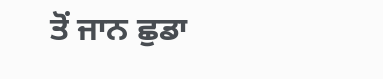ਤੋਂ ਜਾਨ ਛੁਡਾ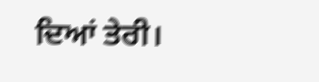ਦਿਆਂ ਤੇਰੀ।